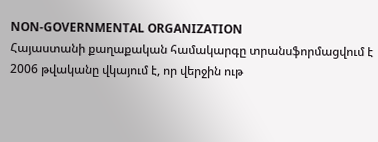NON-GOVERNMENTAL ORGANIZATION
Հայաստանի քաղաքական համակարգը տրանսֆորմացվում է
2006 թվականը վկայում է, որ վերջին ութ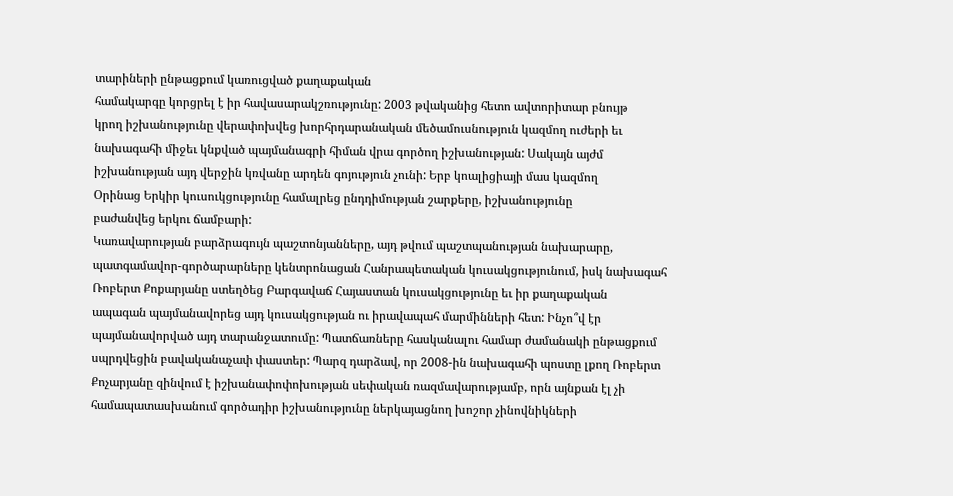տարիների ընթացքում կառուցված քաղաքական
համակարգը կորցրել է իր հավասարակշռությունը: 2003 թվականից հետո ավտորիտար բնույթ
կրող իշխանությունը վերափոխվեց խորհրդարանական մեծամուսնություն կազմող ուժերի եւ
նախագահի միջեւ կնքված պայմանագրի հիման վրա գործող իշխանության: Սակայն այժմ
իշխանության այդ վերջին կռվանը արդեն գոյություն չունի: Երբ կոալիցիայի մաս կազմող
Օրինաց Երկիր կուսուկցությունը համալրեց ընդդիմության շարքերը, իշխանությունը
բաժանվեց երկու ճամբարի:
Կառավարության բարձրագույն պաշտոնյանները, այդ թվում պաշտպանության նախարարը,
պատգամավոր-գործարարները կենտրոնացան Հանրապետական կուսակցությունում, իսկ նախագահ
Ռոբերտ Քոքարյանը ստեղծեց Բարգավաճ Հայաստան կուսակցությունը եւ իր քաղաքական
ապագան պայմանավորեց այդ կուսակցության ու իրավապահ մարմինների հետ: Ինչո՞վ էր
պայմանավորված այդ տարանջատումը: Պատճառները հասկանալու համար ժամանակի ընթացքում
սպրդվեցին բավականաչափ փաստեր: Պարզ դարձավ, որ 2008-ին նախագահի պոստը լքող Ռոբերտ
Քոչարյանը զինվում է իշխանափոփոխության սեփական ռազմավարությամբ, որն այնքան էլ չի
համապատասխանում գործադիր իշխանությունը ներկայացնող խոշոր չինովնիկների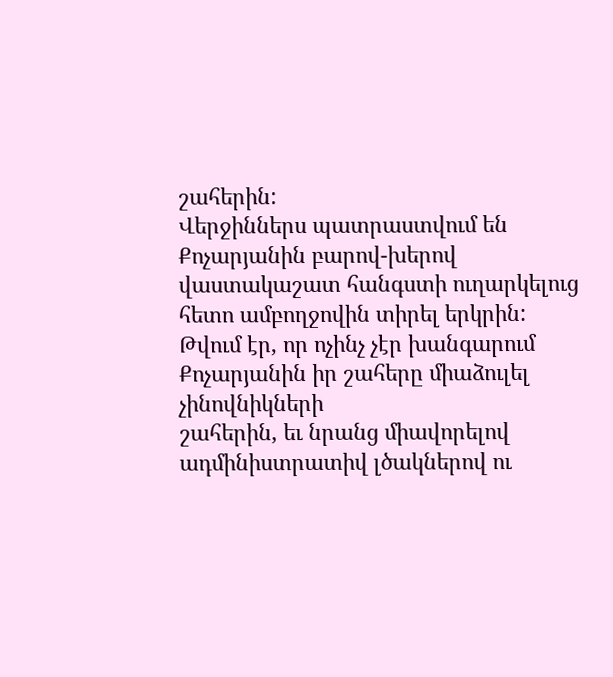շահերին:
Վերջիններս պատրաստվում են Քոչարյանին բարով-խերով վաստակաշատ հանգստի ուղարկելուց
հետո ամբողջովին տիրել երկրին:
Թվում էր, որ ոչինչ չէր խանգարում Քոչարյանին իր շահերը միաձուլել չինովնիկների
շահերին, եւ նրանց միավորելով ադմինիստրատիվ լծակներով ու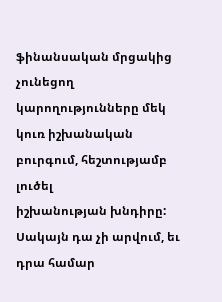ֆինանսական մրցակից
չունեցող կարողությունները մեկ կուռ իշխանական բուրգում, հեշտությամբ լուծել
իշխանության խնդիրը: Սակայն դա չի արվում, եւ դրա համար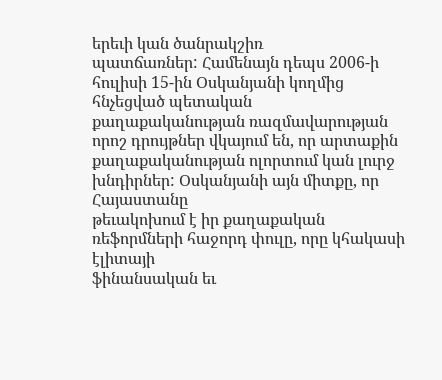երեւի կան ծանրակշիռ
պատճառներ: Համենայն դեպս 2006-ի հուլիսի 15-ին Օսկանյանի կողմից հնչեցված պետական
քաղաքականության ռազմավարության որոշ դրույթներ վկայում են, որ արտաքին
քաղաքականության ոլորտում կան լուրջ խնդիրներ: Օսկանյանի այն միտքը, որ Հայաստանը
թեւակոխում է իր քաղաքական ռեֆորմների հաջորդ փուլը, որը կհակասի էլիտայի
ֆինանսական եւ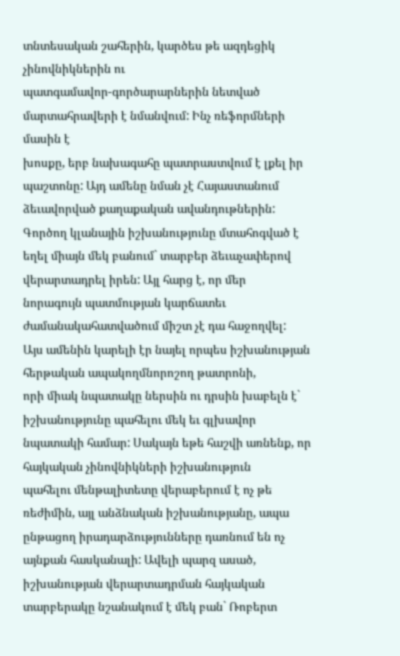տնտեսական շահերին, կարծես թե ազդեցիկ չինովնիկներին ու
պատգամավոր-գործարարներին նետված մարտահրավերի է նմանվում: Ինչ ռեֆորմների մասին է
խոսքը, երբ նախագահը պատրաստվում է լքել իր պաշտոնը: Այդ ամենը նման չէ Հայաստանում
ձեւավորված քաղաքական ավանդութներին: Գործող կլանային իշխանությունը մտահոգված է
եղել միայն մեկ բանում` տարբեր ձեւաչափերով վերարտադրել իրեն: Այլ հարց է, որ մեր
նորագույն պատմության կարճատեւ ժամանակահատվածում միշտ չէ դա հաջողվել:
Այս ամենին կարելի էր նայել որպես իշխանության հերթական ապակողմնորոշող թատրոնի,
որի միակ նպատակը ներսին ու դրսին խաբելն է` իշխանությունը պահելու մեկ եւ գլխավոր
նպատակի համար: Սակայն եթե հաշվի առնենք, որ հայկական չինովնիկների իշխանություն
պահելու մենթալիտետը վերաբերում է ոչ թե ռեժիմին, այլ անձնական իշխանությանը, ապա
ընթացող իրադարձությունները դառնում են ոչ այնքան հասկանալի: Ավելի պարզ ասած,
իշխանության վերարտադրման հայկական տարբերակը նշանակում է մեկ բան` Ռոբերտ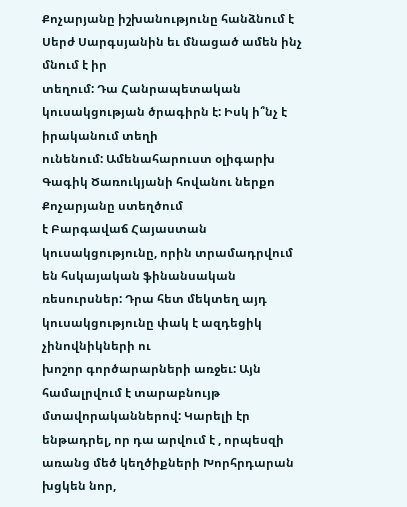Քոչարյանը իշխանությունը հանձնում է Սերժ Սարգսյանին եւ մնացած ամեն ինչ մնում է իր
տեղում: Դա Հանրապետական կուսակցության ծրագիրն է: Իսկ ի՞նչ է իրականում տեղի
ունենում: Ամենահարուստ օլիգարխ Գագիկ Ծառուկյանի հովանու ներքո Քոչարյանը ստեղծում
է Բարգավաճ Հայաստան կուսակցությունը, որին տրամադրվում են հսկայական ֆինանսական
ռեսուրսներ: Դրա հետ մեկտեղ այդ կուսակցությունը փակ է ազդեցիկ չինովնիկների ու
խոշոր գործարարների առջեւ: Այն համալրվում է տարաբնույթ մտավորականներով: Կարելի էր
ենթադրել, որ դա արվում է , որպեսզի առանց մեծ կեղծիքների Խորհրդարան խցկեն նոր,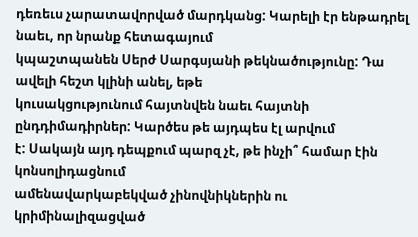դեռեւս չարատավորված մարդկանց: Կարելի էր ենթադրել նաեւ, որ նրանք հետագայում
կպաշտպանեն Սերժ Սարգսյանի թեկնածությունը: Դա ավելի հեշտ կլինի անել, եթե
կուսակցությունում հայտնվեն նաեւ հայտնի ընդդիմադիրներ: Կարծես թե այդպես էլ արվում
է: Սակայն այդ դեպքում պարզ չէ, թե ինչի՞ համար էին կոնսոլիդացնում
ամենավարկաբեկված չինովնիկներին ու կրիմինալիզացված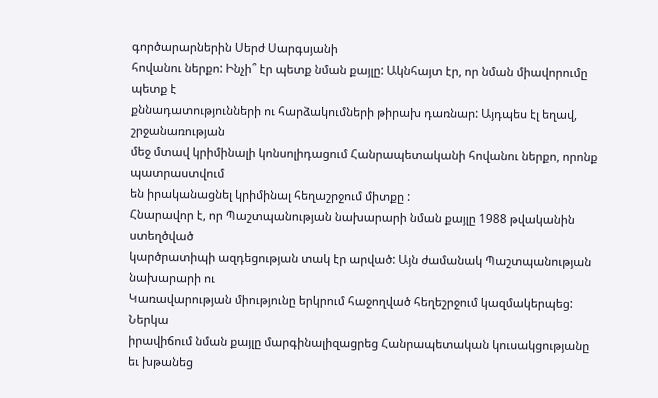գործարարներին Սերժ Սարգսյանի
հովանու ներքո: Ինչի՞ էր պետք նման քայլը: Ակնհայտ էր, որ նման միավորումը պետք է
քննադատությունների ու հարձակումների թիրախ դառնար: Այդպես էլ եղավ, շրջանառության
մեջ մտավ կրիմինալի կոնսոլիդացում Հանրապետականի հովանու ներքո, որոնք պատրաստվում
են իրականացնել կրիմինալ հեղաշրջում միտքը :
Հնարավոր է, որ Պաշտպանության նախարարի նման քայլը 1988 թվականին ստեղծված
կարծրատիպի ազդեցության տակ էր արված: Այն ժամանակ Պաշտպանության նախարարի ու
Կառավարության միությունը երկրում հաջողված հեղեշրջում կազմակերպեց: Ներկա
իրավիճում նման քայլը մարգինալիզացրեց Հանրապետական կուսակցությանը եւ խթանեց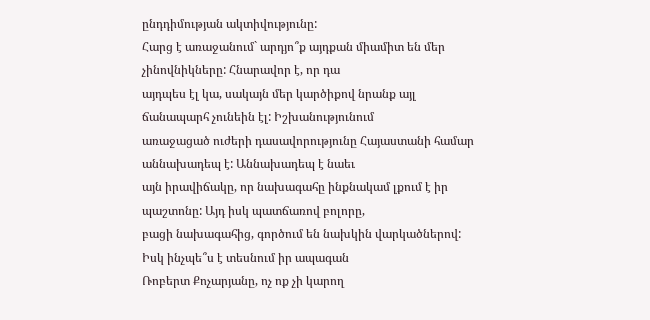ընդդիմության ակտիվությունը:
Հարց է առաջանում` արդյո՞ք այդքան միամիտ են մեր չինովնիկները: Հնարավոր է, որ դա
այդպես էլ կա, սակայն մեր կարծիքով նրանք այլ ճանապարհ չունեին էլ: Իշխանությունում
առաջացած ուժերի դասավորությունը Հայաստանի համար աննախադեպ է: Աննախադեպ է նաեւ
այն իրավիճակը, որ նախագահը ինքնակամ լքում է իր պաշտոնը: Այդ իսկ պատճառով բոլորը,
բացի նախագահից, գործում են նախկին վարկածներով: Իսկ ինչպե՞ս է տեսնում իր ապագան
Ռոբերտ Քոչարյանը, ոչ ոք չի կարող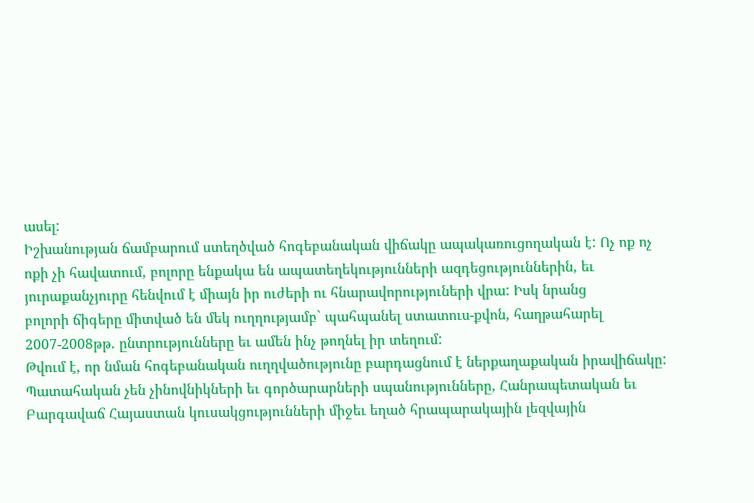ասել:
Իշխանության ճամբարում ստեղծված հոգեբանական վիճակը ապակառուցողական է: Ոչ ոք ոչ
ոքի չի հավատում, բոլորը ենքակա են ապատեղեկությունների ազդեցություններին, եւ
յուրաքանչյուրը հենվում է միայն իր ուժերի ու հնարավորություների վրա: Իսկ նրանց
բոլորի ճիգերը միտված են մեկ ուղղությամբ` պահպանել ստատուս-քվոն, հաղթահարել
2007-2008թթ. ընտրությունները եւ ամեն ինչ թողնել իր տեղում:
Թվում է, որ նման հոգեբանական ուղղվածությունը բարդացնում է ներքաղաքական իրավիճակը:
Պատահական չեն չինովնիկների եւ գործարարների սպանությունները, Հանրապետական եւ
Բարգավաճ Հայաստան կուսակցությունների միջեւ եղած հրապարակային լեզվային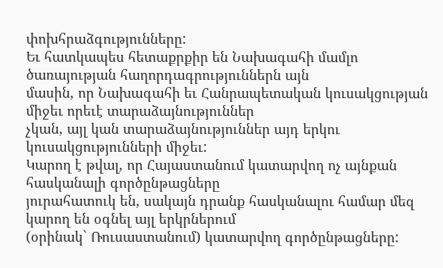փոխհրաձգությունները:
Եւ հատկապես հետաքրքիր են Նախագահի մամլո ծառայության հաղորդագրություններն այն
մասին, որ Նախագահի եւ Հանրապետական կուսակցության միջեւ որեւէ տարաձայնություններ
չկան, այլ կան տարաձայնություններ այդ երկու կուսակցությունների միջեւ:
Կարող է թվալ, որ Հայաստանում կատարվող ոչ այնքան հասկանալի գործընթացները
յուրահատուկ են, սակայն դրանք հասկանալու համար մեզ կարող են օգնել այլ երկրներում
(օրինակ` Ռուսաստանում) կատարվող գործընթացները: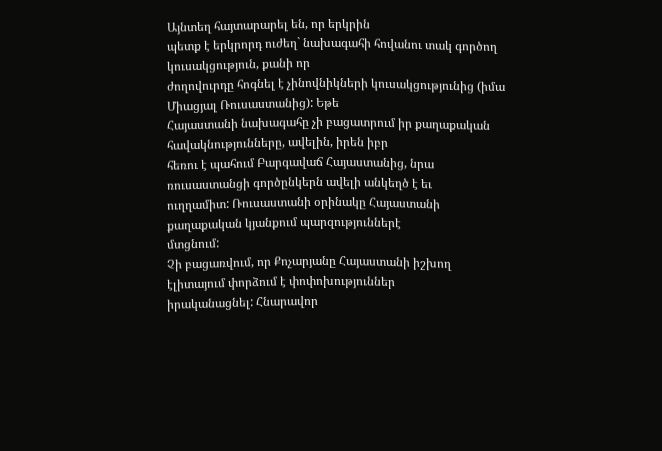Այնտեղ հայտարարել են, որ երկրին
պետք է երկրորդ ուժեղ` նախագահի հովանու տակ գործող կուսակցություն, քանի որ
ժողովուրդը հոգնել է չինովնիկների կուսակցությունից (իմա Միացյալ Ռուսաստանից): Եթե
Հայաստանի նախագահը չի բացատրում իր քաղաքական հավակնությունները, ավելին, իրեն իբր
հեռու է պահում Բարգավաճ Հայաստանից, նրա ռուսաստանցի գործընկերն ավելի անկեղծ է եւ
ուղղամիտ: Ռուսաստանի օրինակը Հայաստանի քաղաքական կյանքում պարզություններէ
մտցնում:
Չի բացառվում, որ Քոչարյանը Հայաստանի իշխող էլիտայում փորձում է փոփոխություններ
իրականացնել: Հնարավոր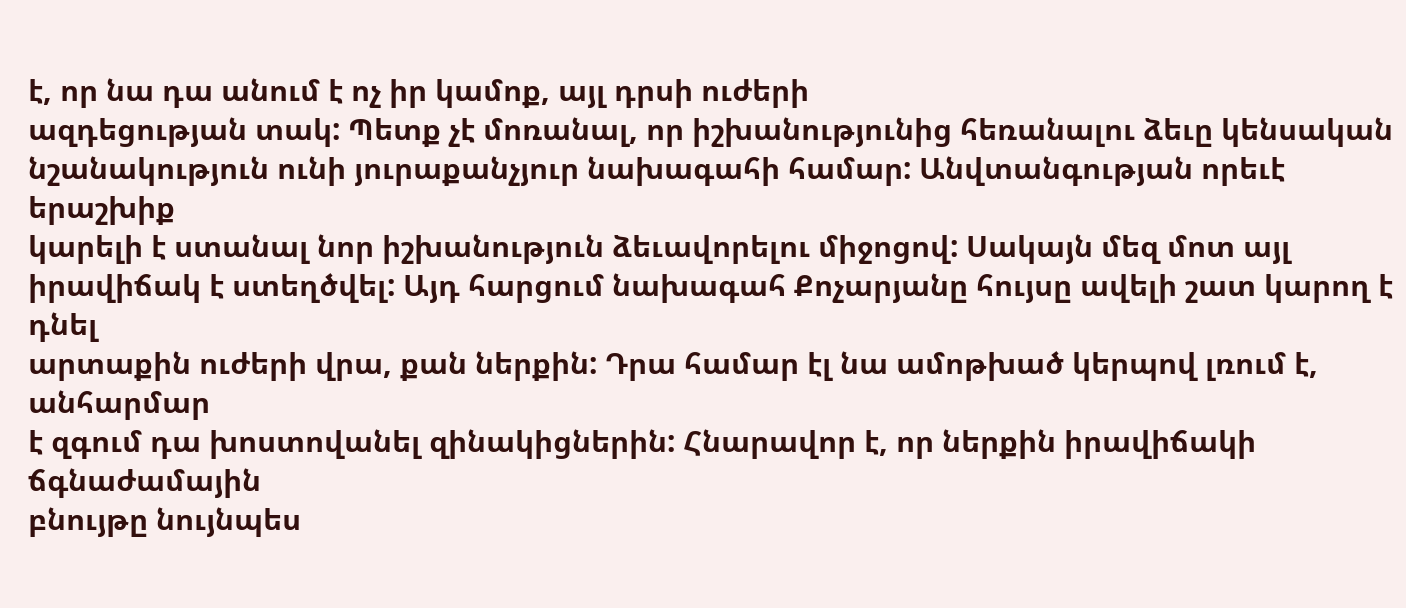է, որ նա դա անում է ոչ իր կամոք, այլ դրսի ուժերի
ազդեցության տակ: Պետք չէ մոռանալ, որ իշխանությունից հեռանալու ձեւը կենսական
նշանակություն ունի յուրաքանչյուր նախագահի համար: Անվտանգության որեւէ երաշխիք
կարելի է ստանալ նոր իշխանություն ձեւավորելու միջոցով: Սակայն մեզ մոտ այլ
իրավիճակ է ստեղծվել: Այդ հարցում նախագահ Քոչարյանը հույսը ավելի շատ կարող է դնել
արտաքին ուժերի վրա, քան ներքին: Դրա համար էլ նա ամոթխած կերպով լռում է, անհարմար
է զգում դա խոստովանել զինակիցներին: Հնարավոր է, որ ներքին իրավիճակի ճգնաժամային
բնույթը նույնպես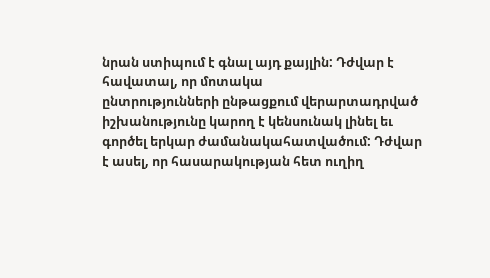նրան ստիպում է գնալ այդ քայլին: Դժվար է հավատալ, որ մոտակա
ընտրությունների ընթացքում վերարտադրված իշխանությունը կարող է կենսունակ լինել եւ
գործել երկար ժամանակահատվածում: Դժվար է ասել, որ հասարակության հետ ուղիղ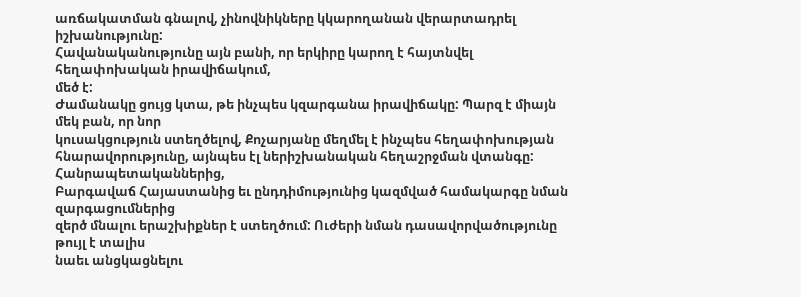առճակատման գնալով, չինովնիկները կկարողանան վերարտադրել իշխանությունը:
Հավանականությունը այն բանի, որ երկիրը կարող է հայտնվել հեղափոխական իրավիճակում,
մեծ է:
Ժամանակը ցույց կտա, թե ինչպես կզարգանա իրավիճակը: Պարզ է միայն մեկ բան, որ նոր
կուսակցություն ստեղծելով, Քոչարյանը մեղմել է ինչպես հեղափոխության
հնարավորությունը, այնպես էլ ներիշխանական հեղաշրջման վտանգը: Հանրապետականներից,
Բարգավաճ Հայաստանից եւ ընդդիմությունից կազմված համակարգը նման զարգացումներից
զերծ մնալու երաշխիքներ է ստեղծում: Ուժերի նման դասավորվածությունը թույլ է տալիս
նաեւ անցկացնելու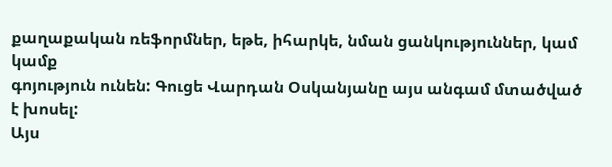քաղաքական ռեֆորմներ, եթե, իհարկե, նման ցանկություններ, կամ կամք
գոյություն ունեն: Գուցե Վարդան Օսկանյանը այս անգամ մտածված է խոսել:
Այս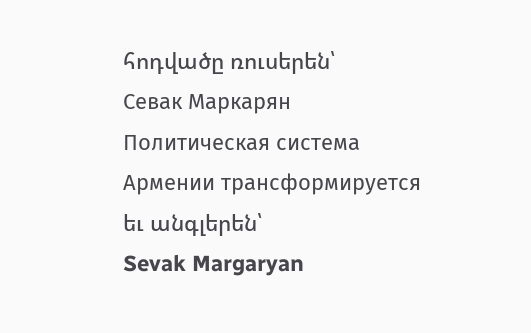հոդվածը ռուսերեն՝
Севак Маркарян
Политическая система
Армении трансформируется
եւ անգլերեն՝
Sevak Margaryan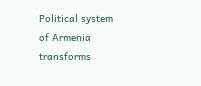Political system of Armenia
transforms